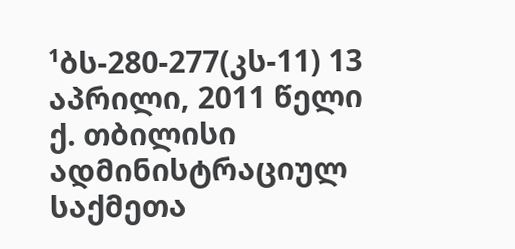¹ბს-280-277(კს-11) 13 აპრილი, 2011 წელი
ქ. თბილისი
ადმინისტრაციულ საქმეთა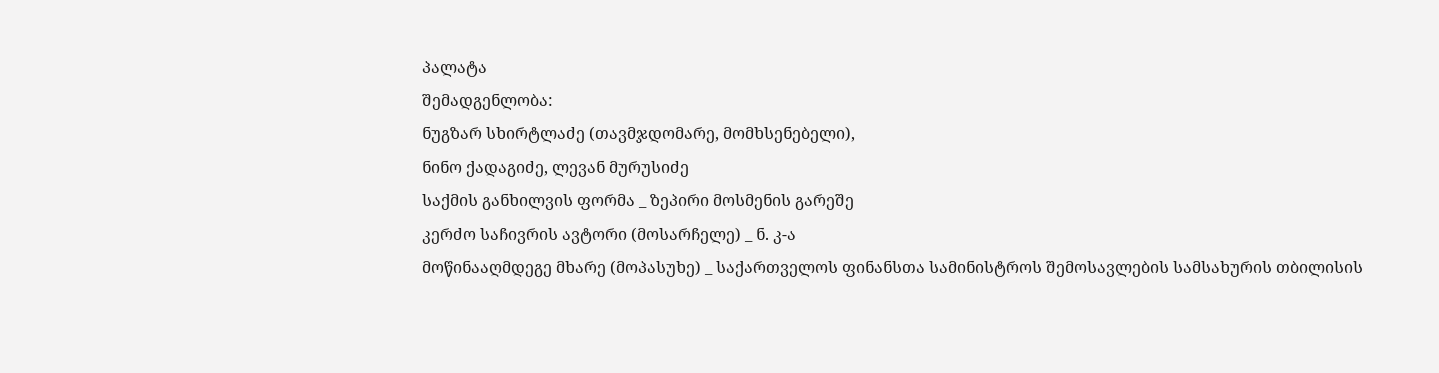პალატა
შემადგენლობა:
ნუგზარ სხირტლაძე (თავმჯდომარე, მომხსენებელი),
ნინო ქადაგიძე, ლევან მურუსიძე
საქმის განხილვის ფორმა _ ზეპირი მოსმენის გარეშე
კერძო საჩივრის ავტორი (მოსარჩელე) _ ნ. კ-ა
მოწინააღმდეგე მხარე (მოპასუხე) _ საქართველოს ფინანსთა სამინისტროს შემოსავლების სამსახურის თბილისის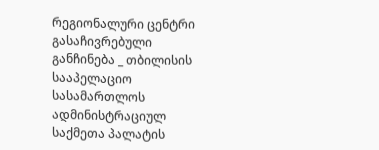რეგიონალური ცენტრი
გასაჩივრებული განჩინება _ თბილისის სააპელაციო სასამართლოს ადმინისტრაციულ საქმეთა პალატის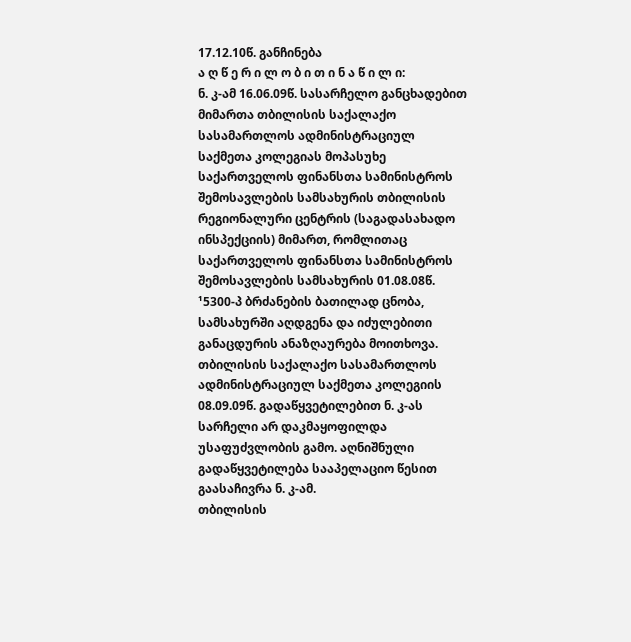17.12.10წ. განჩინება
ა ღ წ ე რ ი ლ ო ბ ი თ ი ნ ა წ ი ლ ი:
ნ. კ-ამ 16.06.09წ. სასარჩელო განცხადებით მიმართა თბილისის საქალაქო სასამართლოს ადმინისტრაციულ საქმეთა კოლეგიას მოპასუხე საქართველოს ფინანსთა სამინისტროს შემოსავლების სამსახურის თბილისის რეგიონალური ცენტრის (საგადასახადო ინსპექციის) მიმართ, რომლითაც საქართველოს ფინანსთა სამინისტროს შემოსავლების სამსახურის 01.08.08წ. ¹5300-პ ბრძანების ბათილად ცნობა, სამსახურში აღდგენა და იძულებითი განაცდურის ანაზღაურება მოითხოვა.
თბილისის საქალაქო სასამართლოს ადმინისტრაციულ საქმეთა კოლეგიის 08.09.09წ. გადაწყვეტილებით ნ. კ-ას სარჩელი არ დაკმაყოფილდა უსაფუძვლობის გამო. აღნიშნული გადაწყვეტილება სააპელაციო წესით გაასაჩივრა ნ. კ-ამ.
თბილისის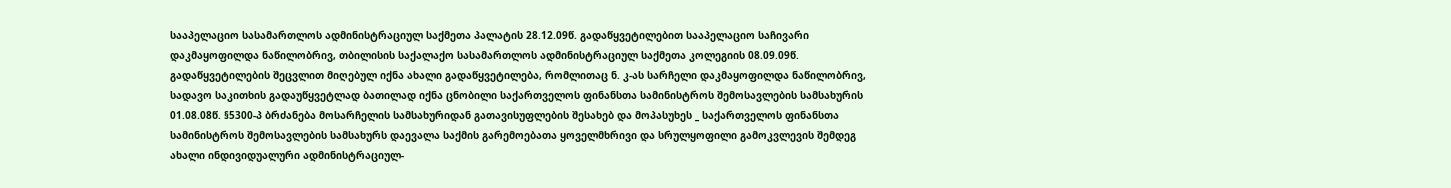სააპელაციო სასამართლოს ადმინისტრაციულ საქმეთა პალატის 28.12.09წ. გადაწყვეტილებით სააპელაციო საჩივარი დაკმაყოფილდა ნაწილობრივ, თბილისის საქალაქო სასამართლოს ადმინისტრაციულ საქმეთა კოლეგიის 08.09.09წ. გადაწყვეტილების შეცვლით მიღებულ იქნა ახალი გადაწყვეტილება, რომლითაც ნ. კ-ას სარჩელი დაკმაყოფილდა ნაწილობრივ, სადავო საკითხის გადაუწყვეტლად ბათილად იქნა ცნობილი საქართველოს ფინანსთა სამინისტროს შემოსავლების სამსახურის 01.08.08წ. §5300-პ ბრძანება მოსარჩელის სამსახურიდან გათავისუფლების შესახებ და მოპასუხეს _ საქართველოს ფინანსთა სამინისტროს შემოსავლების სამსახურს დაევალა საქმის გარემოებათა ყოველმხრივი და სრულყოფილი გამოკვლევის შემდეგ ახალი ინდივიდუალური ადმინისტრაციულ-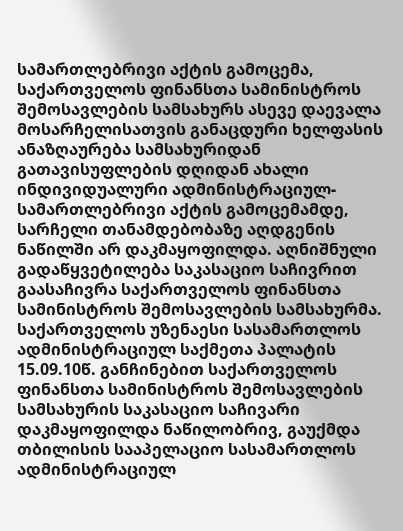სამართლებრივი აქტის გამოცემა, საქართველოს ფინანსთა სამინისტროს შემოსავლების სამსახურს ასევე დაევალა მოსარჩელისათვის განაცდური ხელფასის ანაზღაურება სამსახურიდან გათავისუფლების დღიდან ახალი ინდივიდუალური ადმინისტრაციულ-სამართლებრივი აქტის გამოცემამდე, სარჩელი თანამდებობაზე აღდგენის ნაწილში არ დაკმაყოფილდა. აღნიშნული გადაწყვეტილება საკასაციო საჩივრით გაასაჩივრა საქართველოს ფინანსთა სამინისტროს შემოსავლების სამსახურმა.
საქართველოს უზენაესი სასამართლოს ადმინისტრაციულ საქმეთა პალატის 15.09.10წ. განჩინებით საქართველოს ფინანსთა სამინისტროს შემოსავლების სამსახურის საკასაციო საჩივარი დაკმაყოფილდა ნაწილობრივ, გაუქმდა თბილისის სააპელაციო სასამართლოს ადმინისტრაციულ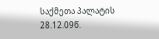საქმეთა პალატის 28.12.09წ.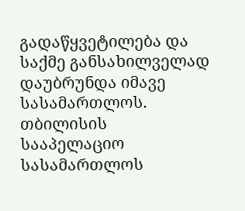გადაწყვეტილება და საქმე განსახილველად დაუბრუნდა იმავე სასამართლოს.
თბილისის სააპელაციო სასამართლოს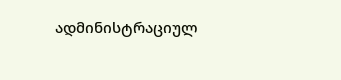ადმინისტრაციულ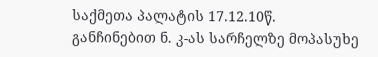საქმეთა პალატის 17.12.10წ. განჩინებით ნ. კ-ას სარჩელზე მოპასუხე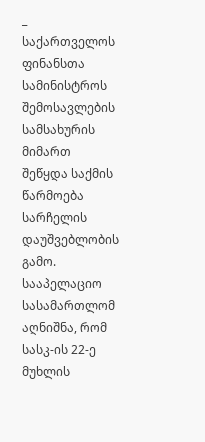_ საქართველოს ფინანსთა სამინისტროს შემოსავლების სამსახურის მიმართ შეწყდა საქმის წარმოება სარჩელის დაუშვებლობის გამო. სააპელაციო სასამართლომ აღნიშნა, რომ სასკ-ის 22-ე მუხლის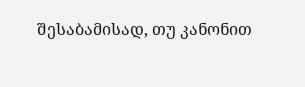შესაბამისად, თუ კანონით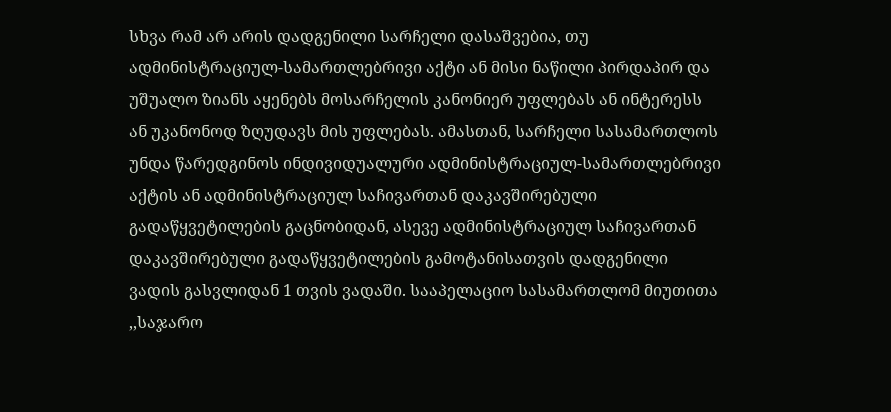სხვა რამ არ არის დადგენილი სარჩელი დასაშვებია, თუ ადმინისტრაციულ-სამართლებრივი აქტი ან მისი ნაწილი პირდაპირ და უშუალო ზიანს აყენებს მოსარჩელის კანონიერ უფლებას ან ინტერესს ან უკანონოდ ზღუდავს მის უფლებას. ამასთან, სარჩელი სასამართლოს უნდა წარედგინოს ინდივიდუალური ადმინისტრაციულ-სამართლებრივი აქტის ან ადმინისტრაციულ საჩივართან დაკავშირებული გადაწყვეტილების გაცნობიდან, ასევე ადმინისტრაციულ საჩივართან დაკავშირებული გადაწყვეტილების გამოტანისათვის დადგენილი ვადის გასვლიდან 1 თვის ვადაში. სააპელაციო სასამართლომ მიუთითა ,,საჯარო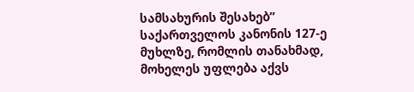სამსახურის შესახებ” საქართველოს კანონის 127-ე მუხლზე, რომლის თანახმად, მოხელეს უფლება აქვს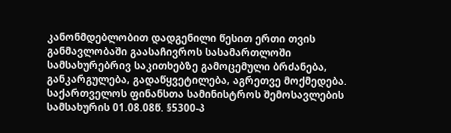კანონმდებლობით დადგენილი წესით ერთი თვის განმავლობაში გაასაჩივროს სასამართლოში სამსახურებრივ საკითხებზე გამოცემული ბრძანება, განკარგულება, გადაწყვეტილება, აგრეთვე მოქმედება. საქართველოს ფინანსთა სამინისტროს შემოსავლების სამსახურის 01.08.08წ. §5300-პ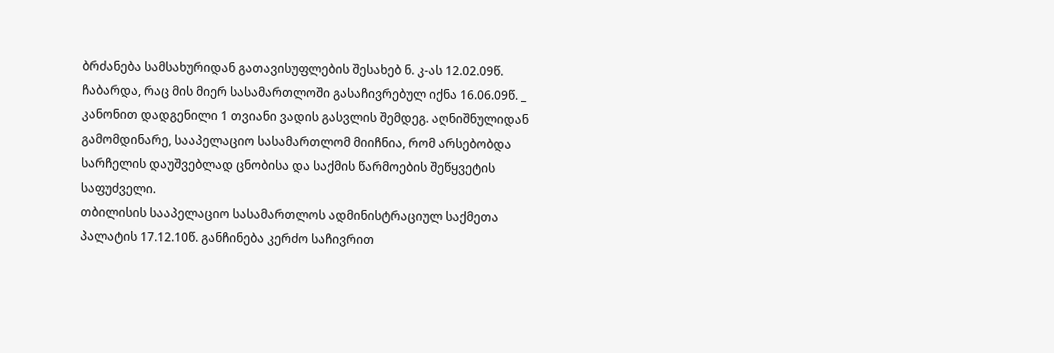ბრძანება სამსახურიდან გათავისუფლების შესახებ ნ. კ-ას 12.02.09წ. ჩაბარდა, რაც მის მიერ სასამართლოში გასაჩივრებულ იქნა 16.06.09წ. _ კანონით დადგენილი 1 თვიანი ვადის გასვლის შემდეგ. აღნიშნულიდან გამომდინარე, სააპელაციო სასამართლომ მიიჩნია, რომ არსებობდა სარჩელის დაუშვებლად ცნობისა და საქმის წარმოების შეწყვეტის საფუძველი.
თბილისის სააპელაციო სასამართლოს ადმინისტრაციულ საქმეთა პალატის 17.12.10წ. განჩინება კერძო საჩივრით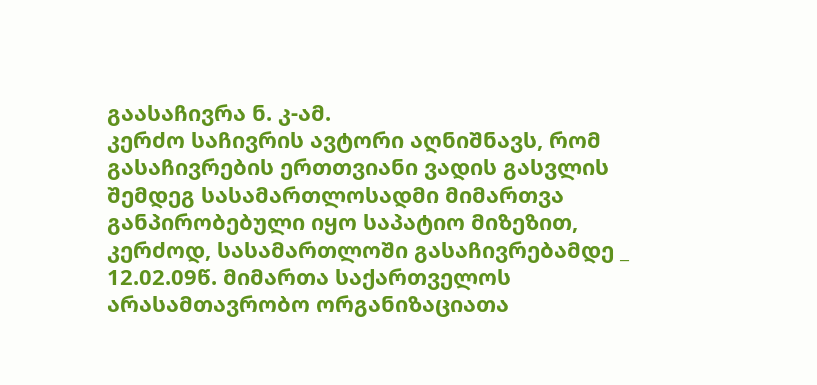გაასაჩივრა ნ. კ-ამ.
კერძო საჩივრის ავტორი აღნიშნავს, რომ გასაჩივრების ერთთვიანი ვადის გასვლის შემდეგ სასამართლოსადმი მიმართვა განპირობებული იყო საპატიო მიზეზით, კერძოდ, სასამართლოში გასაჩივრებამდე _ 12.02.09წ. მიმართა საქართველოს არასამთავრობო ორგანიზაციათა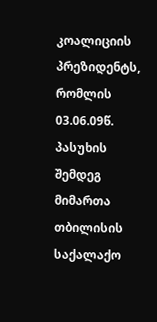კოალიციის პრეზიდენტს, რომლის 03.06.09წ. პასუხის შემდეგ მიმართა თბილისის საქალაქო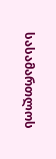სასამართლოს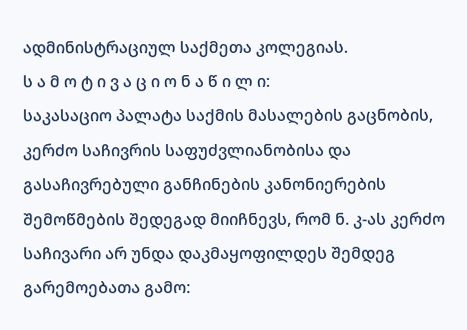ადმინისტრაციულ საქმეთა კოლეგიას.
ს ა მ ო ტ ი ვ ა ც ი ო ნ ა წ ი ლ ი:
საკასაციო პალატა საქმის მასალების გაცნობის, კერძო საჩივრის საფუძვლიანობისა და გასაჩივრებული განჩინების კანონიერების შემოწმების შედეგად მიიჩნევს, რომ ნ. კ-ას კერძო საჩივარი არ უნდა დაკმაყოფილდეს შემდეგ გარემოებათა გამო: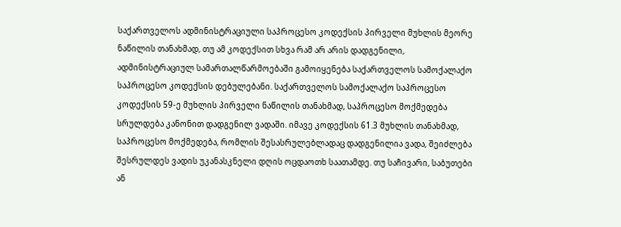საქართველოს ადმინისტრაციული საპროცესო კოდექსის პირველი მუხლის მეორე ნაწილის თანახმად, თუ ამ კოდექსით სხვა რამ არ არის დადგენილი, ადმინისტრაციულ სამართალწარმოებაში გამოიყენება საქართველოს სამოქალაქო საპროცესო კოდექსის დებულებანი. საქართველოს სამოქალაქო საპროცესო კოდექსის 59-ე მუხლის პირველი ნაწილის თანახმად, საპროცესო მოქმედება სრულდება კანონით დადგენილ ვადაში. იმავე კოდექსის 61.3 მუხლის თანახმად, საპროცესო მოქმედება, რომლის შესასრულებლადაც დადგენილია ვადა, შეიძლება შესრულდეს ვადის უკანასკნელი დღის ოცდაოთხ საათამდე. თუ საჩივარი, საბუთები ან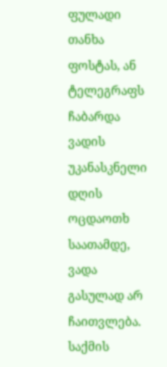ფულადი თანხა ფოსტას, ან ტელეგრაფს ჩაბარდა ვადის უკანასკნელი დღის ოცდაოთხ საათამდე, ვადა გასულად არ ჩაითვლება.
საქმის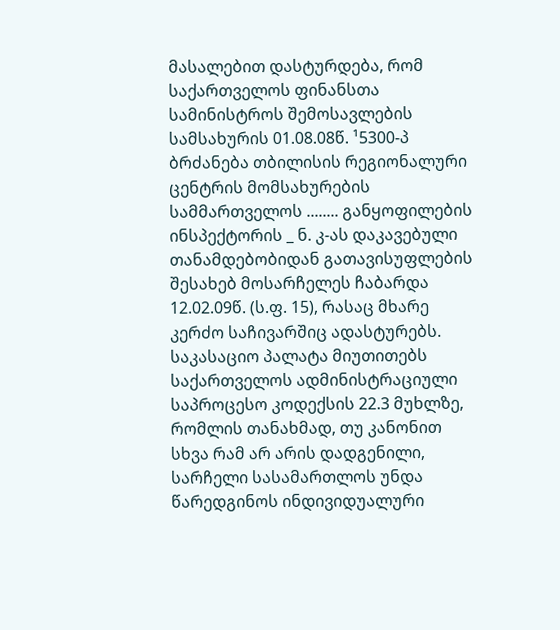მასალებით დასტურდება, რომ საქართველოს ფინანსთა სამინისტროს შემოსავლების სამსახურის 01.08.08წ. ¹5300-პ ბრძანება თბილისის რეგიონალური ცენტრის მომსახურების სამმართველოს ........ განყოფილების ინსპექტორის _ ნ. კ-ას დაკავებული თანამდებობიდან გათავისუფლების შესახებ მოსარჩელეს ჩაბარდა 12.02.09წ. (ს.ფ. 15), რასაც მხარე კერძო საჩივარშიც ადასტურებს.
საკასაციო პალატა მიუთითებს საქართველოს ადმინისტრაციული საპროცესო კოდექსის 22.3 მუხლზე, რომლის თანახმად, თუ კანონით სხვა რამ არ არის დადგენილი, სარჩელი სასამართლოს უნდა წარედგინოს ინდივიდუალური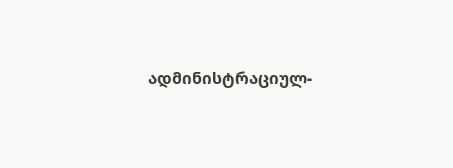ადმინისტრაციულ-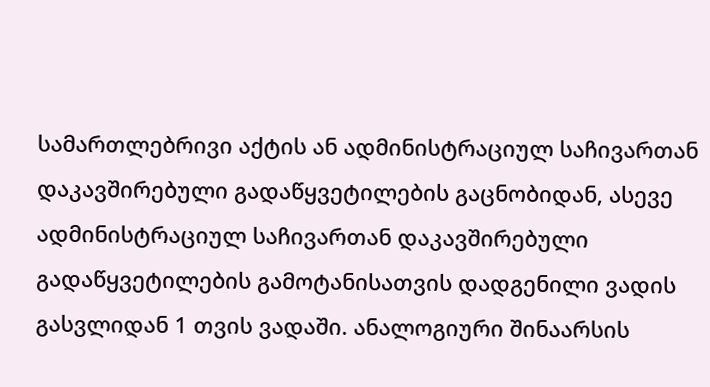სამართლებრივი აქტის ან ადმინისტრაციულ საჩივართან დაკავშირებული გადაწყვეტილების გაცნობიდან, ასევე ადმინისტრაციულ საჩივართან დაკავშირებული გადაწყვეტილების გამოტანისათვის დადგენილი ვადის გასვლიდან 1 თვის ვადაში. ანალოგიური შინაარსის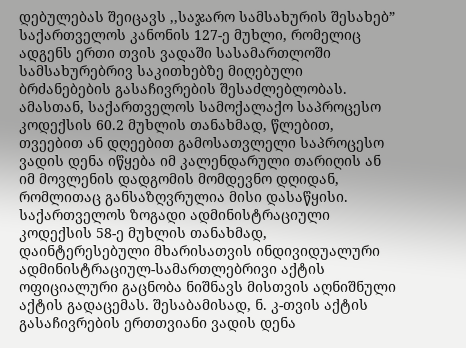დებულებას შეიცავს ,,საჯარო სამსახურის შესახებ” საქართველოს კანონის 127-ე მუხლი, რომელიც ადგენს ერთი თვის ვადაში სასამართლოში სამსახურებრივ საკითხებზე მიღებული ბრძანებების გასაჩივრების შესაძლებლობას. ამასთან, საქართველოს სამოქალაქო საპროცესო კოდექსის 60.2 მუხლის თანახმად, წლებით, თვეებით ან დღეებით გამოსათვლელი საპროცესო ვადის დენა იწყება იმ კალენდარული თარიღის ან იმ მოვლენის დადგომის მომდევნო დღიდან, რომლითაც განსაზღვრულია მისი დასაწყისი. საქართველოს ზოგადი ადმინისტრაციული კოდექსის 58-ე მუხლის თანახმად, დაინტერესებული მხარისათვის ინდივიდუალური ადმინისტრაციულ-სამართლებრივი აქტის ოფიციალური გაცნობა ნიშნავს მისთვის აღნიშნული აქტის გადაცემას. შესაბამისად, ნ. კ-თვის აქტის გასაჩივრების ერთთვიანი ვადის დენა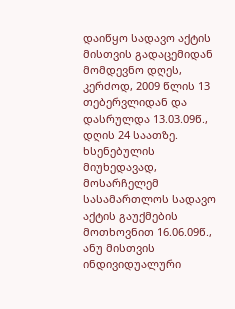დაიწყო სადავო აქტის მისთვის გადაცემიდან მომდევნო დღეს, კერძოდ, 2009 წლის 13 თებერვლიდან და დასრულდა 13.03.09წ., დღის 24 საათზე. ხსენებულის მიუხედავად, მოსარჩელემ სასამართლოს სადავო აქტის გაუქმების მოთხოვნით 16.06.09წ., ანუ მისთვის ინდივიდუალური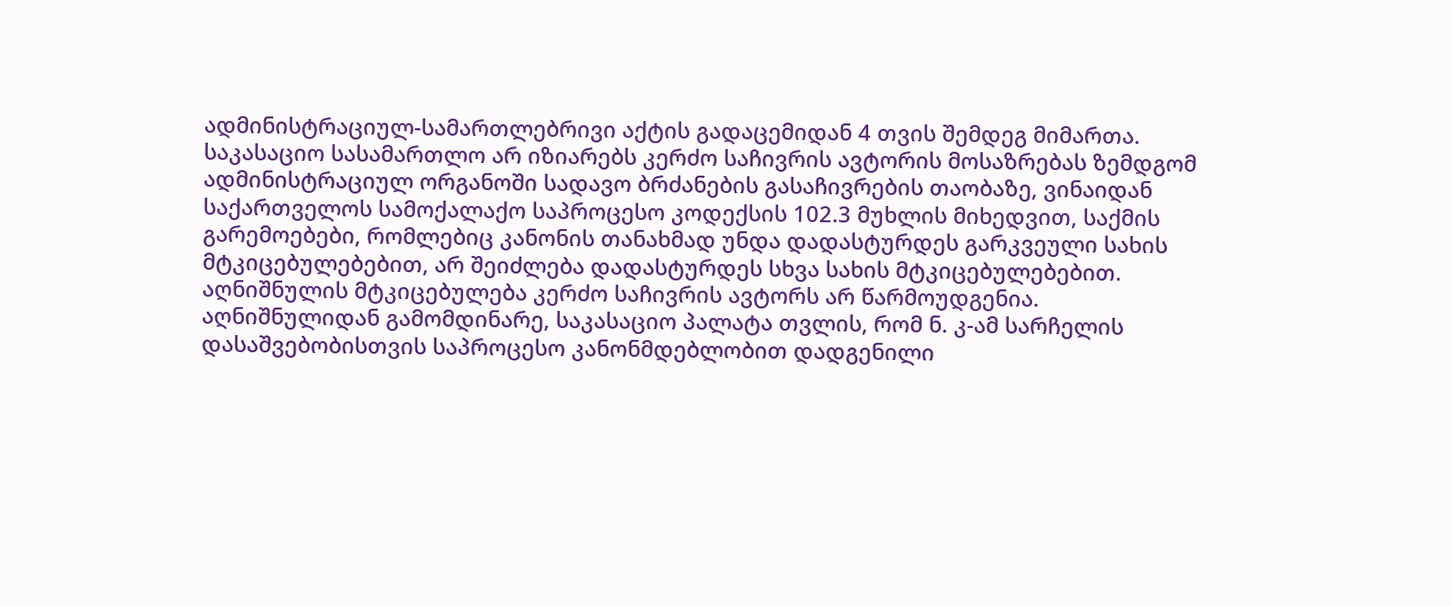ადმინისტრაციულ-სამართლებრივი აქტის გადაცემიდან 4 თვის შემდეგ მიმართა.
საკასაციო სასამართლო არ იზიარებს კერძო საჩივრის ავტორის მოსაზრებას ზემდგომ ადმინისტრაციულ ორგანოში სადავო ბრძანების გასაჩივრების თაობაზე, ვინაიდან საქართველოს სამოქალაქო საპროცესო კოდექსის 102.3 მუხლის მიხედვით, საქმის გარემოებები, რომლებიც კანონის თანახმად უნდა დადასტურდეს გარკვეული სახის მტკიცებულებებით, არ შეიძლება დადასტურდეს სხვა სახის მტკიცებულებებით. აღნიშნულის მტკიცებულება კერძო საჩივრის ავტორს არ წარმოუდგენია.
აღნიშნულიდან გამომდინარე, საკასაციო პალატა თვლის, რომ ნ. კ-ამ სარჩელის დასაშვებობისთვის საპროცესო კანონმდებლობით დადგენილი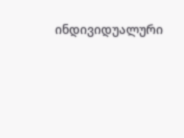ინდივიდუალური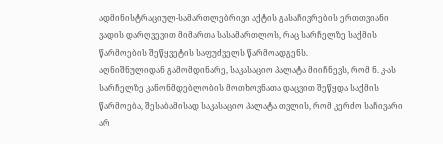ადმინისტრაციულ-სამართლებრივი აქტის გასაჩივრების ერთთვიანი ვადის დარღვევით მიმართა სასამართლოს, რაც სარჩელზე საქმის წარმოების შეწყვეტის საფუძველს წარმოადგენს.
აღნიშნულიდან გამომდინარე, საკასაციო პალატა მიიჩნევს, რომ ნ. კ-ას სარჩელზე კანონმდებლობის მოთხოვნათა დაცვით შეწყდა საქმის წარმოება, შესაბამისად საკასაციო პალატა თვლის, რომ კერძო საჩივარი არ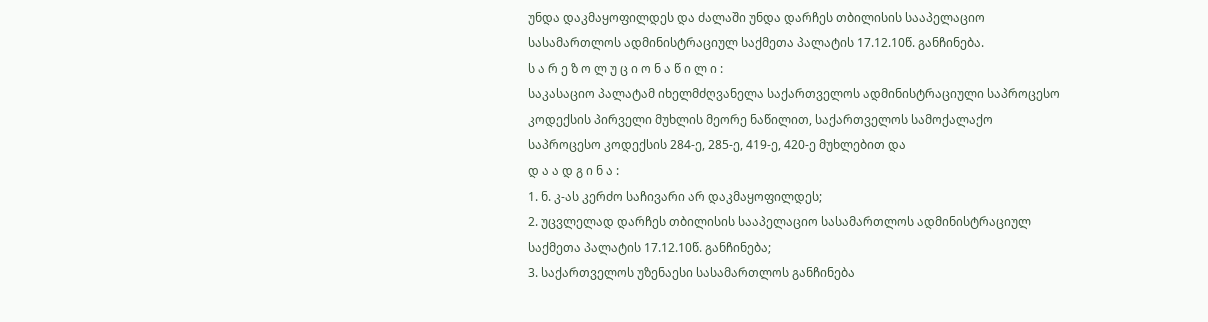უნდა დაკმაყოფილდეს და ძალაში უნდა დარჩეს თბილისის სააპელაციო სასამართლოს ადმინისტრაციულ საქმეთა პალატის 17.12.10წ. განჩინება.
ს ა რ ე ზ ო ლ უ ც ი ო ნ ა წ ი ლ ი :
საკასაციო პალატამ იხელმძღვანელა საქართველოს ადმინისტრაციული საპროცესო კოდექსის პირველი მუხლის მეორე ნაწილით, საქართველოს სამოქალაქო საპროცესო კოდექსის 284-ე, 285-ე, 419-ე, 420-ე მუხლებით და
დ ა ა დ გ ი ნ ა :
1. ნ. კ-ას კერძო საჩივარი არ დაკმაყოფილდეს;
2. უცვლელად დარჩეს თბილისის სააპელაციო სასამართლოს ადმინისტრაციულ საქმეთა პალატის 17.12.10წ. განჩინება;
3. საქართველოს უზენაესი სასამართლოს განჩინება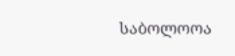საბოლოოა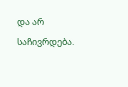და არ საჩივრდება.